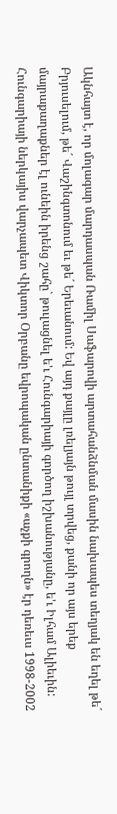Ակնհայտ է, որ մոլագար մարդասպան Ռամիլ Սաֆարովի արտահանձնման մասին նախապես տեղյակ են եղել թե´ Բրյուսելում, թե´ Վաշինգտոնում եւ թե´ Երեւանում: Եվ այդ քայլը լռելյայն թույլ տրվեց, քանի որ այս երեք մայրաքաղաքներ էլ ունեին իրենց շահը` թուլացնել ե'ւ Հունգարիայի գործող իշխանությանը, ե'ւ Իլհամ Ալիեւին:
Հունգարիայի ներկայիս վարչապետ Վիկտոր Օրբանը եվրոպական ընտանիքի «աչքի գրողն» էր դեռեւս 1998-2002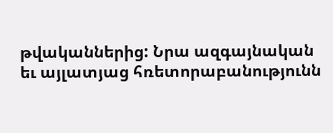թվականներից: Նրա ազգայնական եւ այլատյաց հռետորաբանությունն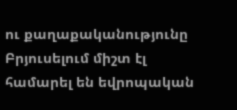ու քաղաքականությունը Բրյուսելում միշտ էլ համարել են եվրոպական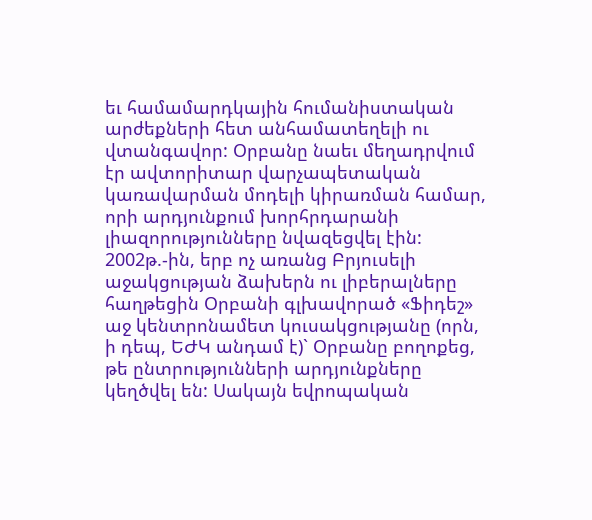եւ համամարդկային հումանիստական արժեքների հետ անհամատեղելի ու վտանգավոր: Օրբանը նաեւ մեղադրվում էր ավտորիտար վարչապետական կառավարման մոդելի կիրառման համար, որի արդյունքում խորհրդարանի լիազորությունները նվազեցվել էին: 2002թ.-ին, երբ ոչ առանց Բրյուսելի աջակցության ձախերն ու լիբերալները հաղթեցին Օրբանի գլխավորած «Ֆիդեշ» աջ կենտրոնամետ կուսակցությանը (որն, ի դեպ, ԵԺԿ անդամ է)` Օրբանը բողոքեց, թե ընտրությունների արդյունքները կեղծվել են: Սակայն եվրոպական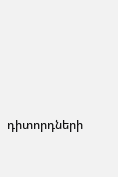դիտորդների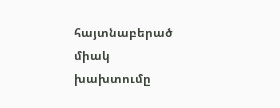հայտնաբերած միակ խախտումը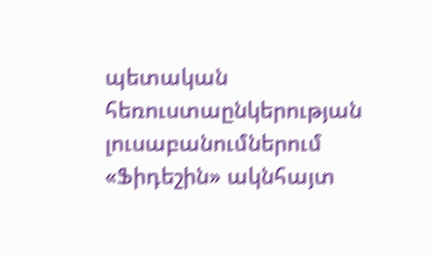պետական հեռուստաընկերության լուսաբանումներում «Ֆիդեշին» ակնհայտ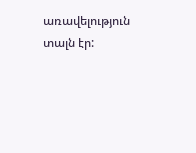առավելություն տալն էր: